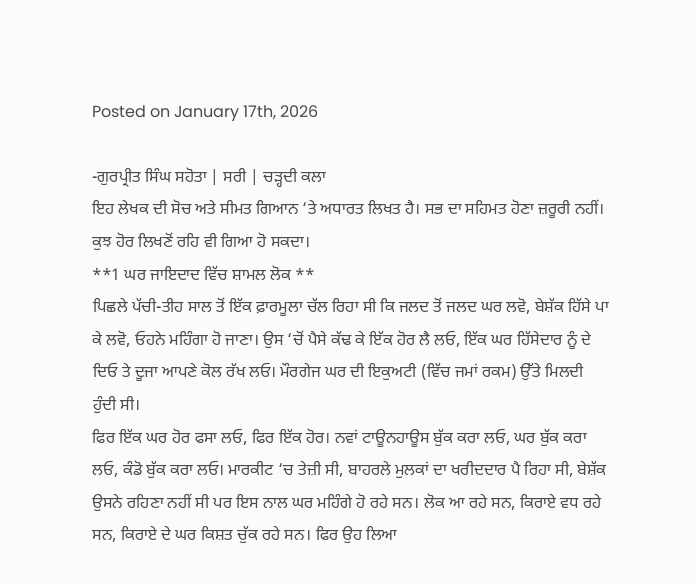Posted on January 17th, 2026

-ਗੁਰਪ੍ਰੀਤ ਸਿੰਘ ਸਹੋਤਾ | ਸਰੀ | ਚੜ੍ਹਦੀ ਕਲਾ
ਇਹ ਲੇਖਕ ਦੀ ਸੋਚ ਅਤੇ ਸੀਮਤ ਗਿਆਨ ‘ਤੇ ਅਧਾਰਤ ਲਿਖਤ ਹੈ। ਸਭ ਦਾ ਸਹਿਮਤ ਹੋਣਾ ਜ਼ਰੂਰੀ ਨਹੀਂ। ਕੁਝ ਹੋਰ ਲਿਖਣੋਂ ਰਹਿ ਵੀ ਗਿਆ ਹੋ ਸਕਦਾ।
**1 ਘਰ ਜਾਇਦਾਦ ਵਿੱਚ ਸ਼ਾਮਲ ਲੋਕ **
ਪਿਛਲੇ ਪੱਚੀ-ਤੀਹ ਸਾਲ ਤੋਂ ਇੱਕ ਫ਼ਾਰਮੂਲਾ ਚੱਲ ਰਿਹਾ ਸੀ ਕਿ ਜਲਦ ਤੋਂ ਜਲਦ ਘਰ ਲਵੋ, ਬੇਸ਼ੱਕ ਹਿੱਸੇ ਪਾ ਕੇ ਲਵੋ, ਓਹਨੇ ਮਹਿੰਗਾ ਹੋ ਜਾਣਾ। ਉਸ ‘ਚੋਂ ਪੈਸੇ ਕੱਢ ਕੇ ਇੱਕ ਹੋਰ ਲੈ ਲਓ, ਇੱਕ ਘਰ ਹਿੱਸੇਦਾਰ ਨੂੰ ਦੇ ਦਿਓ ਤੇ ਦੂਜਾ ਆਪਣੇ ਕੋਲ ਰੱਖ ਲਓ। ਮੌਰਗੇਜ ਘਰ ਦੀ ਇਕੁਅਟੀ (ਵਿੱਚ ਜਮਾਂ ਰਕਮ) ਉੱਤੇ ਮਿਲਦੀ ਹੁੰਦੀ ਸੀ।
ਫਿਰ ਇੱਕ ਘਰ ਹੋਰ ਫਸਾ ਲਓ, ਫਿਰ ਇੱਕ ਹੋਰ। ਨਵਾਂ ਟਾਊਨਹਾਊਸ ਬੁੱਕ ਕਰਾ ਲਓ, ਘਰ ਬੁੱਕ ਕਰਾ ਲਓ, ਕੰਡੋ ਬੁੱਕ ਕਰਾ ਲਓ। ਮਾਰਕੀਟ ‘ਚ ਤੇਜ਼ੀ ਸੀ, ਬਾਹਰਲੇ ਮੁਲਕਾਂ ਦਾ ਖਰੀਦਦਾਰ ਪੈ ਰਿਹਾ ਸੀ, ਬੇਸ਼ੱਕ ਉਸਨੇ ਰਹਿਣਾ ਨਹੀਂ ਸੀ ਪਰ ਇਸ ਨਾਲ ਘਰ ਮਹਿੰਗੇ ਹੋ ਰਹੇ ਸਨ। ਲੋਕ ਆ ਰਹੇ ਸਨ, ਕਿਰਾਏ ਵਧ ਰਹੇ ਸਨ, ਕਿਰਾਏ ਦੇ ਘਰ ਕਿਸ਼ਤ ਚੁੱਕ ਰਹੇ ਸਨ। ਫਿਰ ਉਹ ਲਿਆ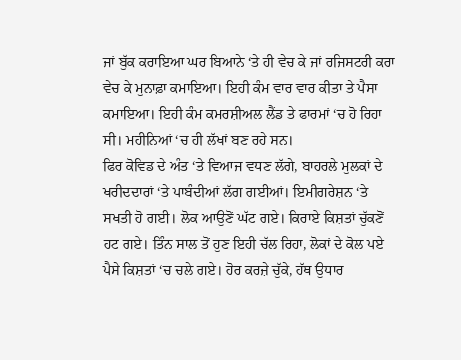ਜਾਂ ਬੁੱਕ ਕਰਾਇਆ ਘਰ ਬਿਆਨੇ ‘ਤੇ ਹੀ ਵੇਚ ਕੇ ਜਾਂ ਰਜਿਸਟਰੀ ਕਰਾ ਵੇਚ ਕੇ ਮੁਨਾਫ਼ਾ ਕਮਾਇਆ। ਇਹੀ ਕੰਮ ਵਾਰ ਵਾਰ ਕੀਤਾ ਤੇ ਪੈਸਾ ਕਮਾਇਆ। ਇਹੀ ਕੰਮ ਕਮਰਸ਼ੀਅਲ ਲੈਂਡ ਤੇ ਫਾਰਮਾਂ ‘ਚ ਹੋ ਰਿਹਾ ਸੀ। ਮਹੀਨਿਆਂ ‘ਚ ਹੀ ਲੱਖਾਂ ਬਣ ਰਹੇ ਸਨ।
ਫਿਰ ਕੋਵਿਡ ਦੇ ਅੰਤ ‘ਤੇ ਵਿਆਜ ਵਧਣ ਲੱਗੇ, ਬਾਹਰਲੇ ਮੁਲਕਾਂ ਦੇ ਖਰੀਦਦਾਰਾਂ ‘ਤੇ ਪਾਬੰਦੀਆਂ ਲੱਗ ਗਈਆਂ। ਇਮੀਗਰੇਸ਼ਨ ‘ਤੇ ਸਖਤੀ ਹੋ ਗਈ। ਲੋਕ ਆਉਣੋਂ ਘੱਟ ਗਏ। ਕਿਰਾਏ ਕਿਸ਼ਤਾਂ ਚੁੱਕਣੋਂ ਹਟ ਗਏ। ਤਿੰਨ ਸਾਲ ਤੋਂ ਹੁਣ ਇਹੀ ਚੱਲ ਰਿਹਾ, ਲੋਕਾਂ ਦੇ ਕੋਲ ਪਏ ਪੈਸੇ ਕਿਸ਼ਤਾਂ ‘ਚ ਚਲੇ ਗਏ। ਹੋਰ ਕਰਜ਼ੇ ਚੁੱਕੇ, ਹੱਥ ਉਧਾਰ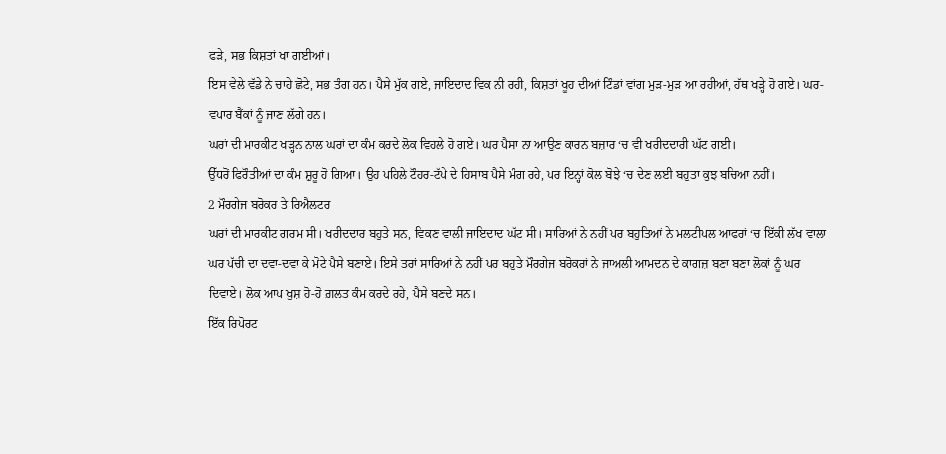ਫੜੇ, ਸਭ ਕਿਸ਼ਤਾਂ ਖਾ ਗਈਆਂ।
ਇਸ ਵੇਲੇ ਵੱਡੇ ਨੇ ਚਾਹੇ ਛੋਟੇ, ਸਭ ਤੰਗ ਹਨ। ਪੈਸੇ ਮੁੱਕ ਗਏ, ਜਾਇਦਾਦ ਵਿਕ ਨੀ ਰਹੀ, ਕਿਸ਼ਤਾਂ ਖੂਹ ਦੀਆਂ ਟਿੰਡਾਂ ਵਾਂਗ ਮੁੜ-ਮੁੜ ਆ ਰਹੀਆਂ, ਹੱਥ ਖੜ੍ਹੇ ਹੋ ਗਏ। ਘਰ-ਵਪਾਰ ਬੈਂਕਾਂ ਨੂੰ ਜਾਣ ਲੱਗੇ ਹਨ।
ਘਰਾਂ ਦੀ ਮਾਰਕੀਟ ਖੜ੍ਹਨ ਨਾਲ ਘਰਾਂ ਦਾ ਕੰਮ ਕਰਦੇ ਲੋਕ ਵਿਹਲੇ ਹੋ ਗਏ। ਘਰ ਪੈਸਾ ਨਾ ਆਉਣ ਕਾਰਨ ਬਜ਼ਾਰ ‘ਚ ਵੀ ਖਰੀਦਦਾਰੀ ਘੱਟ ਗਈ।
ਉੱਧਰੋਂ ਫਿਰੌਤੀਆਂ ਦਾ ਕੰਮ ਸ਼ੁਰੂ ਹੋ ਗਿਆ। ਉਹ ਪਹਿਲੇ ਟੌਹਰ-ਟੱਪੇ ਦੇ ਹਿਸਾਬ ਪੈਸੇ ਮੰਗ ਰਹੇ, ਪਰ ਇਨ੍ਹਾਂ ਕੋਲ ਬੋਝੇ ‘ਚ ਦੇਣ ਲਈ ਬਹੁਤਾ ਕੁਝ ਬਚਿਆ ਨਹੀਂ।
2 ਮੌਰਗੇਜ ਬਰੋਕਰ ਤੇ ਰਿਐਲਟਰ
ਘਰਾਂ ਦੀ ਮਾਰਕੀਟ ਗਰਮ ਸੀ। ਖਰੀਦਦਾਰ ਬਹੁਤੇ ਸਨ, ਵਿਕਣ ਵਾਲੀ ਜਾਇਦਾਦ ਘੱਟ ਸੀ। ਸਾਰਿਆਂ ਨੇ ਨਹੀਂ ਪਰ ਬਹੁਤਿਆਂ ਨੇ ਮਲਟੀਪਲ ਆਫਰਾਂ ‘ਚ ਇੱਕੀ ਲੱਖ ਵਾਲਾ ਘਰ ਪੱਚੀ ਦਾ ਦਵਾ-ਦਵਾ ਕੇ ਮੋਟੇ ਪੈਸੇ ਬਣਾਏ। ਇਸੇ ਤਰਾਂ ਸਾਰਿਆਂ ਨੇ ਨਹੀਂ ਪਰ ਬਹੁਤੇ ਮੌਰਗੇਜ ਬਰੋਕਰਾਂ ਨੇ ਜਾਅਲੀ ਆਮਦਨ ਦੇ ਕਾਗਜ਼ ਬਣਾ ਬਣਾ ਲੋਕਾਂ ਨੂੰ ਘਰ ਦਿਵਾਏ। ਲੋਕ ਆਪ ਖੁਸ਼ ਹੋ-ਹੋ ਗ਼ਲਤ ਕੰਮ ਕਰਦੇ ਰਹੇ, ਪੈਸੇ ਬਣਦੇ ਸਨ।
ਇੱਕ ਰਿਪੋਰਟ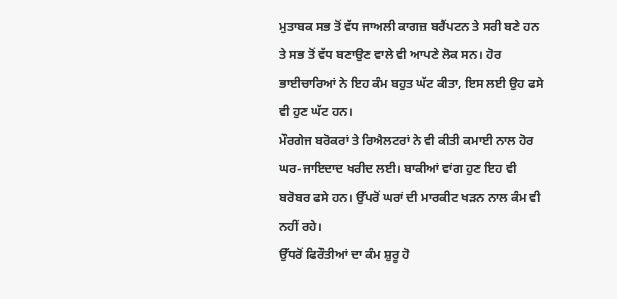ਮੁਤਾਬਕ ਸਭ ਤੋਂ ਵੱਧ ਜਾਅਲੀ ਕਾਗਜ਼ ਬਰੈਂਪਟਨ ਤੇ ਸਰੀ ਬਣੇ ਹਨ ਤੇ ਸਭ ਤੋਂ ਵੱਧ ਬਣਾਉਣ ਵਾਲੇ ਵੀ ਆਪਣੇ ਲੋਕ ਸਨ। ਹੋਰ ਭਾਈਚਾਰਿਆਂ ਨੇ ਇਹ ਕੰਮ ਬਹੁਤ ਘੱਟ ਕੀਤਾ, ਇਸ ਲਈ ਉਹ ਫਸੇ ਵੀ ਹੁਣ ਘੱਟ ਹਨ।
ਮੌਰਗੇਜ ਬਰੋਕਰਾਂ ਤੇ ਰਿਐਲਟਰਾਂ ਨੇ ਵੀ ਕੀਤੀ ਕਮਾਈ ਨਾਲ ਹੋਰ ਘਰ-ਜਾਇਦਾਦ ਖਰੀਦ ਲਈ। ਬਾਕੀਆਂ ਵਾਂਗ ਹੁਣ ਇਹ ਵੀ ਬਰੋਬਰ ਫਸੇ ਹਨ। ਉੱਪਰੋਂ ਘਰਾਂ ਦੀ ਮਾਰਕੀਟ ਖੜਨ ਨਾਲ ਕੰਮ ਵੀ ਨਹੀਂ ਰਹੇ।
ਉੱਧਰੋਂ ਫਿਰੌਤੀਆਂ ਦਾ ਕੰਮ ਸ਼ੁਰੂ ਹੋ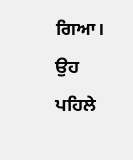ਗਿਆ। ਉਹ ਪਹਿਲੇ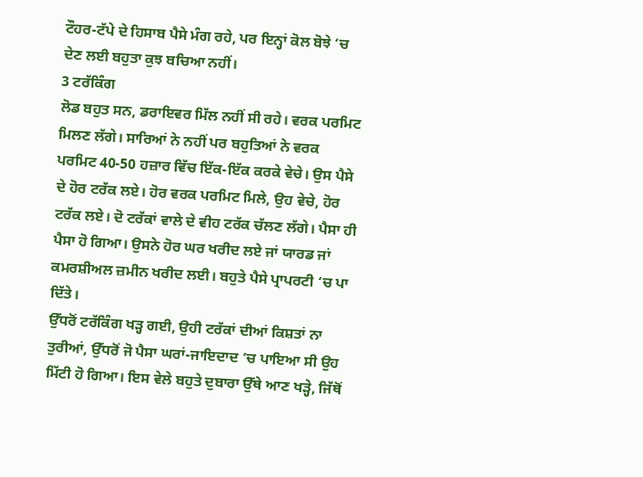ਟੌਹਰ-ਟੱਪੇ ਦੇ ਹਿਸਾਬ ਪੈਸੇ ਮੰਗ ਰਹੇ, ਪਰ ਇਨ੍ਹਾਂ ਕੋਲ ਬੋਝੇ ‘ਚ ਦੇਣ ਲਈ ਬਹੁਤਾ ਕੁਝ ਬਚਿਆ ਨਹੀਂ।
3 ਟਰੱਕਿੰਗ
ਲੋਡ ਬਹੁਤ ਸਨ, ਡਰਾਇਵਰ ਮਿੱਲ ਨਹੀਂ ਸੀ ਰਹੇ। ਵਰਕ ਪਰਮਿਟ ਮਿਲਣ ਲੱਗੇ। ਸਾਰਿਆਂ ਨੇ ਨਹੀਂ ਪਰ ਬਹੁਤਿਆਂ ਨੇ ਵਰਕ ਪਰਮਿਟ 40-50 ਹਜ਼ਾਰ ਵਿੱਚ ਇੱਕ-ਇੱਕ ਕਰਕੇ ਵੇਚੇ। ਉਸ ਪੈਸੇ ਦੇ ਹੋਰ ਟਰੱਕ ਲਏ। ਹੋਰ ਵਰਕ ਪਰਮਿਟ ਮਿਲੇ, ਉਹ ਵੇਚੇ, ਹੋਰ ਟਰੱਕ ਲਏ। ਦੋ ਟਰੱਕਾਂ ਵਾਲੇ ਦੇ ਵੀਹ ਟਰੱਕ ਚੱਲਣ ਲੱਗੇ। ਪੈਸਾ ਹੀ ਪੈਸਾ ਹੋ ਗਿਆ। ਉਸਨੇ ਹੋਰ ਘਰ ਖਰੀਦ ਲਏ ਜਾਂ ਯਾਰਡ ਜਾਂ ਕਮਰਸ਼ੀਅਲ ਜ਼ਮੀਨ ਖਰੀਦ ਲਈ। ਬਹੁਤੇ ਪੈਸੇ ਪ੍ਰਾਪਰਟੀ ‘ਚ ਪਾ ਦਿੱਤੇ।
ਉੱਧਰੋਂ ਟਰੱਕਿੰਗ ਖੜ੍ਹ ਗਈ, ਉਹੀ ਟਰੱਕਾਂ ਦੀਆਂ ਕਿਸ਼ਤਾਂ ਨਾ ਤੁਰੀਆਂ, ਉੱਧਰੋਂ ਜੋ ਪੈਸਾ ਘਰਾਂ-ਜਾਇਦਾਦ ‘ਚ ਪਾਇਆ ਸੀ ਉਹ ਮਿੱਟੀ ਹੋ ਗਿਆ। ਇਸ ਵੇਲੇ ਬਹੁਤੇ ਦੁਬਾਰਾ ਉੱਥੇ ਆਣ ਖੜ੍ਹੇ, ਜਿੱਥੋਂ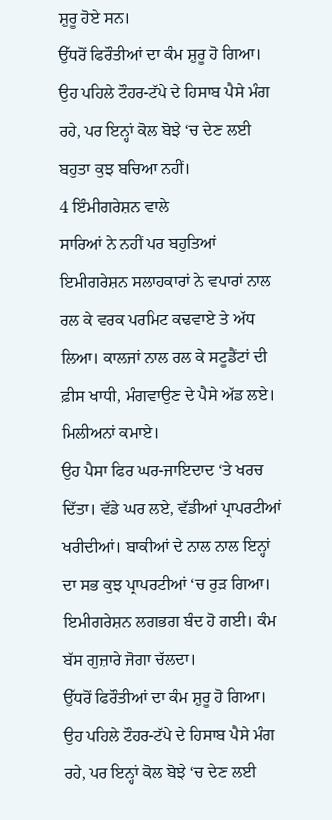ਸ਼ੁਰੂ ਹੋਏ ਸਨ।
ਉੱਧਰੋਂ ਫਿਰੌਤੀਆਂ ਦਾ ਕੰਮ ਸ਼ੁਰੂ ਹੋ ਗਿਆ। ਉਹ ਪਹਿਲੇ ਟੌਹਰ-ਟੱਪੇ ਦੇ ਹਿਸਾਬ ਪੈਸੇ ਮੰਗ ਰਹੇ, ਪਰ ਇਨ੍ਹਾਂ ਕੋਲ ਬੋਝੇ ‘ਚ ਦੇਣ ਲਈ ਬਹੁਤਾ ਕੁਝ ਬਚਿਆ ਨਹੀਂ।
4 ਇੰਮੀਗਰੇਸ਼ਨ ਵਾਲੇ
ਸਾਰਿਆਂ ਨੇ ਨਹੀਂ ਪਰ ਬਹੁਤਿਆਂ ਇਮੀਗਰੇਸ਼ਨ ਸਲਾਹਕਾਰਾਂ ਨੇ ਵਪਾਰਾਂ ਨਾਲ ਰਲ ਕੇ ਵਰਕ ਪਰਮਿਟ ਕਢਵਾਏ ਤੇ ਅੱਧ ਲਿਆ। ਕਾਲਜਾਂ ਨਾਲ ਰਲ ਕੇ ਸਟੂਡੈਂਟਾਂ ਦੀ ਫ਼ੀਸ ਖਾਧੀ, ਮੰਗਵਾਉਣ ਦੇ ਪੈਸੇ ਅੱਡ ਲਏ। ਮਿਲੀਅਨਾਂ ਕਮਾਏ।
ਉਹ ਪੈਸਾ ਫਿਰ ਘਰ-ਜਾਇਦਾਦ ‘ਤੇ ਖਰਚ ਦਿੱਤਾ। ਵੱਡੇ ਘਰ ਲਏ, ਵੱਡੀਆਂ ਪ੍ਰਾਪਰਟੀਆਂ ਖਰੀਦੀਆਂ। ਬਾਕੀਆਂ ਦੇ ਨਾਲ ਨਾਲ ਇਨ੍ਹਾਂ ਦਾ ਸਭ ਕੁਝ ਪ੍ਰਾਪਰਟੀਆਂ ‘ਚ ਰੁੜ ਗਿਆ। ਇਮੀਗਰੇਸ਼ਨ ਲਗਭਗ ਬੰਦ ਹੋ ਗਈ। ਕੰਮ ਬੱਸ ਗੁਜ਼ਾਰੇ ਜੋਗਾ ਚੱਲਦਾ।
ਉੱਧਰੋਂ ਫਿਰੌਤੀਆਂ ਦਾ ਕੰਮ ਸ਼ੁਰੂ ਹੋ ਗਿਆ। ਉਹ ਪਹਿਲੇ ਟੌਹਰ-ਟੱਪੇ ਦੇ ਹਿਸਾਬ ਪੈਸੇ ਮੰਗ ਰਹੇ, ਪਰ ਇਨ੍ਹਾਂ ਕੋਲ ਬੋਝੇ ‘ਚ ਦੇਣ ਲਈ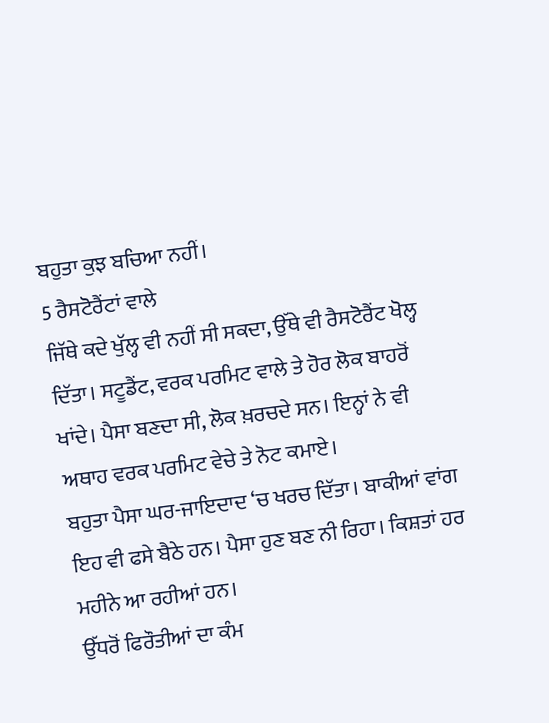ਬਹੁਤਾ ਕੁਝ ਬਚਿਆ ਨਹੀਂ।
5 ਰੈਸਟੋਰੈਂਟਾਂ ਵਾਲੇ
ਜਿੱਥੇ ਕਦੇ ਖੁੱਲ੍ਹ ਵੀ ਨਹੀਂ ਸੀ ਸਕਦਾ, ਉੱਥੇ ਵੀ ਰੈਸਟੋਰੈਂਟ ਖੋਲ੍ਹ ਦਿੱਤਾ। ਸਟੂਡੈਂਟ, ਵਰਕ ਪਰਮਿਟ ਵਾਲੇ ਤੇ ਹੋਰ ਲੋਕ ਬਾਹਰੋਂ ਖਾਂਦੇ। ਪੈਸਾ ਬਣਦਾ ਸੀ, ਲੋਕ ਖ਼ਰਚਦੇ ਸਨ। ਇਨ੍ਹਾਂ ਨੇ ਵੀ ਅਥਾਹ ਵਰਕ ਪਰਮਿਟ ਵੇਚੇ ਤੇ ਨੋਟ ਕਮਾਏ।
ਬਹੁਤਾ ਪੈਸਾ ਘਰ-ਜਾਇਦਾਦ ‘ਚ ਖਰਚ ਦਿੱਤਾ। ਬਾਕੀਆਂ ਵਾਂਗ ਇਹ ਵੀ ਫਸੇ ਬੈਠੇ ਹਨ। ਪੈਸਾ ਹੁਣ ਬਣ ਨੀ ਰਿਹਾ। ਕਿਸ਼ਤਾਂ ਹਰ ਮਹੀਨੇ ਆ ਰਹੀਆਂ ਹਨ।
ਉੱਧਰੋਂ ਫਿਰੌਤੀਆਂ ਦਾ ਕੰਮ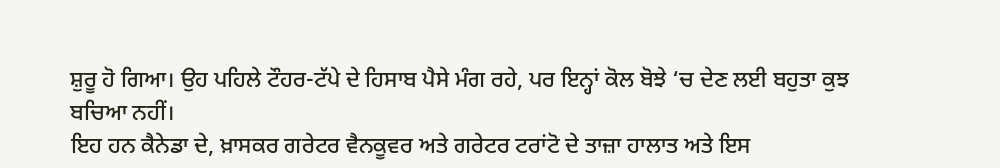ਸ਼ੁਰੂ ਹੋ ਗਿਆ। ਉਹ ਪਹਿਲੇ ਟੌਹਰ-ਟੱਪੇ ਦੇ ਹਿਸਾਬ ਪੈਸੇ ਮੰਗ ਰਹੇ, ਪਰ ਇਨ੍ਹਾਂ ਕੋਲ ਬੋਝੇ ‘ਚ ਦੇਣ ਲਈ ਬਹੁਤਾ ਕੁਝ ਬਚਿਆ ਨਹੀਂ।
ਇਹ ਹਨ ਕੈਨੇਡਾ ਦੇ, ਖ਼ਾਸਕਰ ਗਰੇਟਰ ਵੈਨਕੂਵਰ ਅਤੇ ਗਰੇਟਰ ਟਰਾਂਟੋ ਦੇ ਤਾਜ਼ਾ ਹਾਲਾਤ ਅਤੇ ਇਸ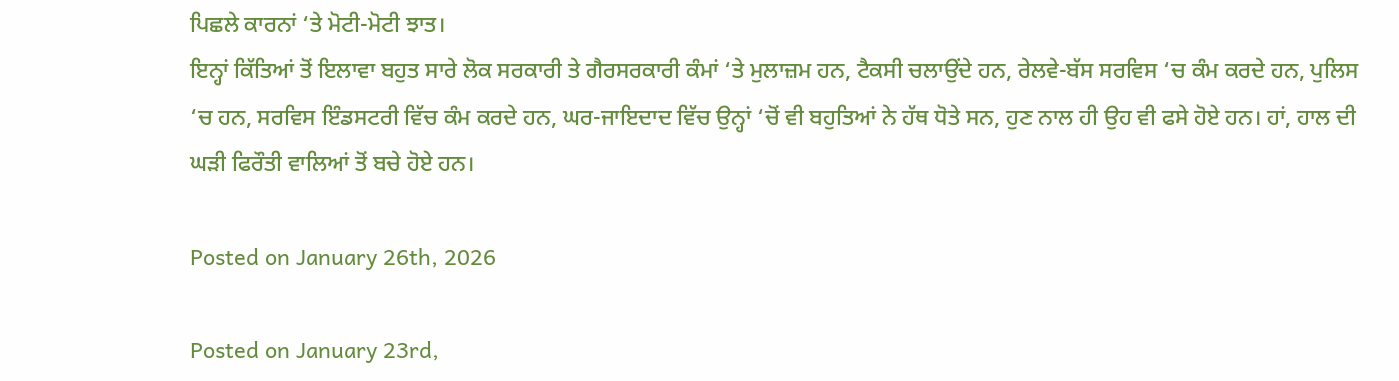ਪਿਛਲੇ ਕਾਰਨਾਂ ‘ਤੇ ਮੋਟੀ-ਮੋਟੀ ਝਾਤ।
ਇਨ੍ਹਾਂ ਕਿੱਤਿਆਂ ਤੋਂ ਇਲਾਵਾ ਬਹੁਤ ਸਾਰੇ ਲੋਕ ਸਰਕਾਰੀ ਤੇ ਗੈਰਸਰਕਾਰੀ ਕੰਮਾਂ ‘ਤੇ ਮੁਲਾਜ਼ਮ ਹਨ, ਟੈਕਸੀ ਚਲਾਉਂਦੇ ਹਨ, ਰੇਲਵੇ-ਬੱਸ ਸਰਵਿਸ ‘ਚ ਕੰਮ ਕਰਦੇ ਹਨ, ਪੁਲਿਸ ‘ਚ ਹਨ, ਸਰਵਿਸ ਇੰਡਸਟਰੀ ਵਿੱਚ ਕੰਮ ਕਰਦੇ ਹਨ, ਘਰ-ਜਾਇਦਾਦ ਵਿੱਚ ਉਨ੍ਹਾਂ ‘ਚੋਂ ਵੀ ਬਹੁਤਿਆਂ ਨੇ ਹੱਥ ਧੋਤੇ ਸਨ, ਹੁਣ ਨਾਲ ਹੀ ਉਹ ਵੀ ਫਸੇ ਹੋਏ ਹਨ। ਹਾਂ, ਹਾਲ ਦੀ ਘੜੀ ਫਿਰੌਤੀ ਵਾਲਿਆਂ ਤੋਂ ਬਚੇ ਹੋਏ ਹਨ।

Posted on January 26th, 2026

Posted on January 23rd,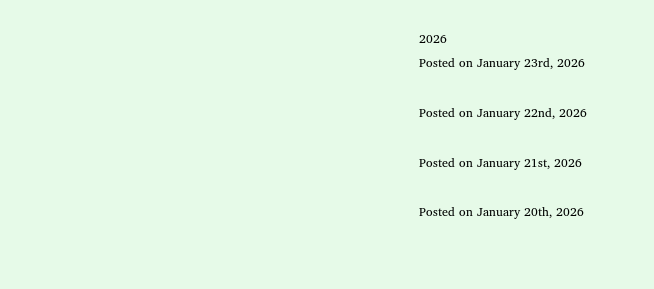2026
Posted on January 23rd, 2026

Posted on January 22nd, 2026

Posted on January 21st, 2026

Posted on January 20th, 2026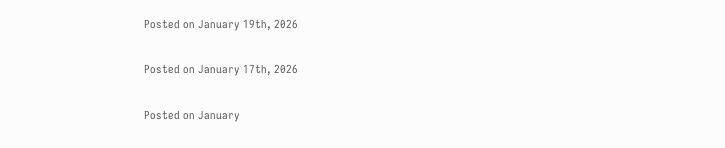Posted on January 19th, 2026

Posted on January 17th, 2026

Posted on January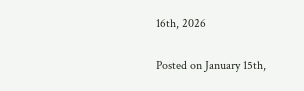16th, 2026

Posted on January 15th,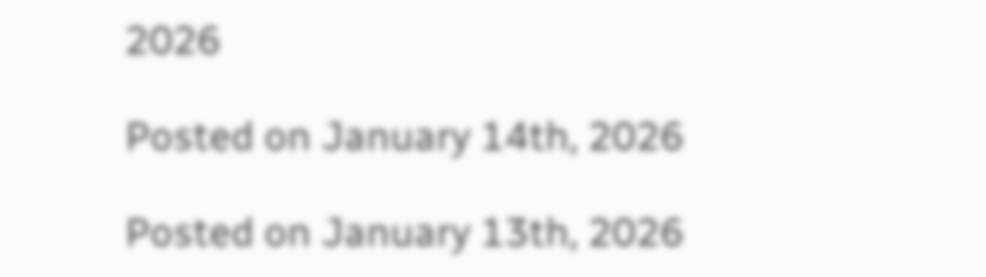2026

Posted on January 14th, 2026

Posted on January 13th, 2026